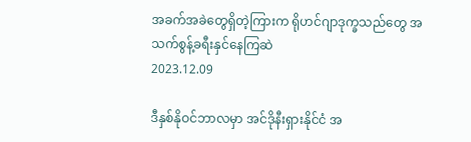အခက်အခဲတွေရှိတဲ့ကြားက ရိုဟင်ဂျာဒုက္ခသည်တွေ အသက်စွန့်ခရီးနှင်နေကြဆဲ
2023.12.09

ဒီနှစ်နိုဝင်ဘာလမှာ အင်ဒိုနီးရှားနိုင်ငံ အ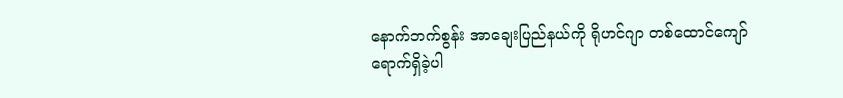နောက်ဘက်စွန်း အာချေးပြည်နယ်ကို ရိုဟင်ဂျာ တစ်ထောင်ကျော် ရောက်ရှိခဲ့ပါ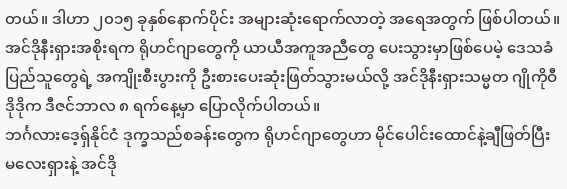တယ်။ ဒါဟာ ၂၀၁၅ ခုနှစ်နောက်ပိုင်း အများဆုံးရောက်လာတဲ့ အရေအတွက် ဖြစ်ပါတယ်။
အင်ဒိုနီးရှားအစိုးရက ရိုဟင်ဂျာတွေကို ယာယီအကူအညီတွေ ပေးသွားမှာဖြစ်ပေမဲ့ ဒေသခံပြည်သူတွေရဲ့ အကျိုးစီးပွားကို ဦးစားပေးဆုံးဖြတ်သွားမယ်လို့ အင်ဒိုနီးရှားသမ္မတ ဂျိုကိုဝီဒိုဒိုက ဒီဇင်ဘာလ ၈ ရက်နေ့မှာ ပြောလိုက်ပါတယ်။
ဘင်္ဂလားဒေ့ရှ်နိုင်ငံ ဒုက္ခသည်စခန်းတွေက ရိုဟင်ဂျာတွေဟာ မိုင်ပေါင်းထောင်နဲ့ချီဖြတ်ပြီး မလေးရှားနဲ့ အင်ဒို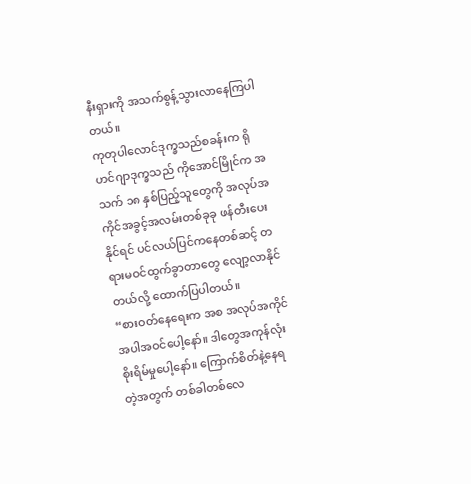နီးရှားကို အသက်စွန့်သွားလာနေကြပါတယ်။
ကုတုပါလောင်ဒုက္ခသည်စခန်းက ရိုဟင်ဂျာဒုက္ခသည် ကိုအောင်မြိုင်က အသက် ၁၈ နှစ်ပြည့်သူတွေကို အလုပ်အကိုင်အခွင့်အလမ်းတစ်ခုခု ဖန်တီးပေးနိုင်ရင် ပင်လယ်ပြင်ကနေတစ်ဆင့် တရားမဝင်ထွက်ခွာတာတွေ လျော့လာနိုင်တယ်လို့ ထောက်ပြပါတယ်။
“စားဝတ်နေရေးက အစ အလုပ်အကိုင်အပါအဝင်ပေါ့နော်။ ဒါတွေအကုန်လုံး စိုးရိမ်မှုပေါ့နော်။ ကြောက်စိတ်နဲ့နေရတဲ့အတွက် တစ်ခါတစ်လေ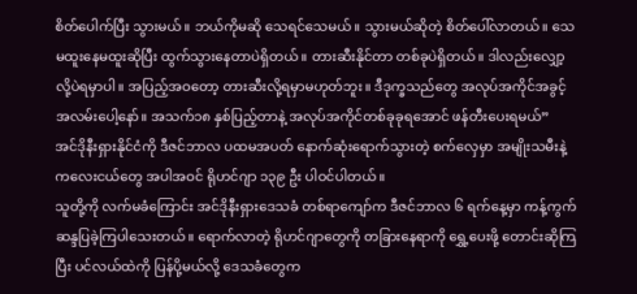စိတ်ပေါက်ပြီး သွားမယ်။ ဘယ်ကိုမဆို သေရင်သေမယ်။ သွားမယ်ဆိုတဲ့ စိတ်ပေါ်လာတယ်။ သေမထူးနေမထူးဆိုပြီး ထွက်သွားနေတာပဲရှိတယ်။ တားဆီးနိုင်တာ တစ်ခုပဲရှိတယ်။ ဒါလည်းလျှော့လို့ပဲရမှာပါ။ အပြည့်အဝတော့ တားဆီးလို့ရမှာမဟုတ်ဘူး။ ဒီဒုက္ခသည်တွေ အလုပ်အကိုင်အခွင့်အလမ်းပေါ့နော်။ အသက်၁၈ နှစ်ပြည့်တာနဲ့ အလုပ်အကိုင်တစ်ခုခုရအောင် ဖန်တီးပေးရမယ်”
အင်ဒိုနီးရှားနိုင်ငံကို ဒီဇင်ဘာလ ပထမအပတ် နောက်ဆုံးရောက်သွားတဲ့ စက်လှေမှာ အမျိုးသမီးနဲ့ ကလေးငယ်တွေ အပါအဝင် ရိုဟင်ဂျာ ၁၃၉ ဦး ပါဝင်ပါတယ်။
သူတို့ကို လက်မခံကြောင်း အင်ဒိုနီးရှားဒေသခံ တစ်ရာကျော်က ဒီဇင်ဘာလ ၆ ရက်နေ့မှာ ကန့်ကွက်ဆန္ဒပြခဲ့ကြပါသေးတယ်။ ရောက်လာတဲ့ ရိုဟင်ဂျာတွေကို တခြားနေရာကို ရွှေ့ပေးဖို့ တောင်းဆိုကြပြီး ပင်လယ်ထဲကို ပြန်ပို့မယ်လို့ ဒေသခံတွေက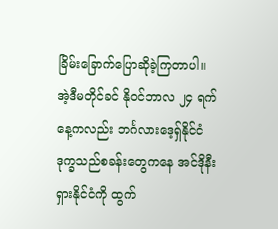ခြိမ်းခြောက်ပြောဆိုခဲ့ကြတာပါ။
အဲ့ဒီမတိုင်ခင် နိုဝင်ဘာလ ၂၄ ရက်နေ့ကလည်း ဘင်္ဂလားဒေ့ရှ်နိုင်ငံ ဒုက္ခသည်စခန်းတွေကနေ အင်ဒိုနီးရှားနိုင်ငံကို ထွက်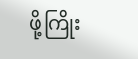ဖို့ကြိုး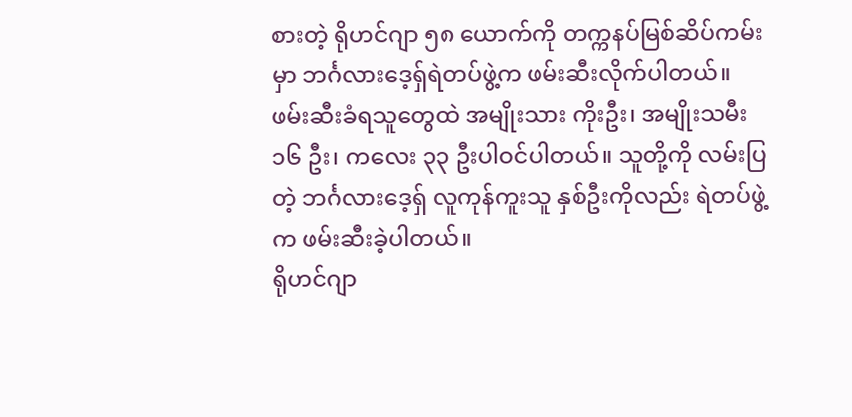စားတဲ့ ရိုဟင်ဂျာ ၅၈ ယောက်ကို တက္ကနပ်မြစ်ဆိပ်ကမ်းမှာ ဘင်္ဂလားဒေ့ရှ်ရဲတပ်ဖွဲ့က ဖမ်းဆီးလိုက်ပါတယ်။
ဖမ်းဆီးခံရသူတွေထဲ အမျိုးသား ကိုးဦး၊ အမျိုးသမီး ၁၆ ဦး၊ ကလေး ၃၃ ဦးပါဝင်ပါတယ်။ သူတို့ကို လမ်းပြတဲ့ ဘင်္ဂလားဒေ့ရှ် လူကုန်ကူးသူ နှစ်ဦးကိုလည်း ရဲတပ်ဖွဲ့က ဖမ်းဆီးခဲ့ပါတယ်။
ရိုဟင်ဂျာ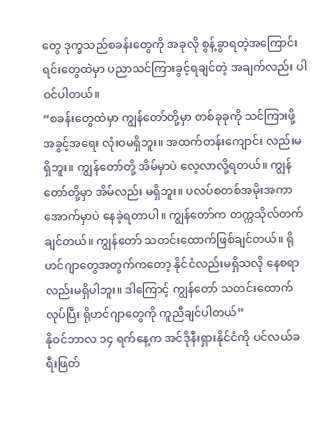တွေ ဒုက္ခသည်စခန်းတွေကို အခုလို စွန့်ခွာရတဲ့အကြောင်းရင်းတွေထဲမှာ ပညာသင်ကြားခွင့်ရချင်တဲ့ အချက်လည်း ပါဝင်ပါတယ်။
“စခန်းတွေထဲမှာ ကျွန်တော်တို့မှာ တစ်ခုခုကို သင်ကြားဖို့ အခွင့်အရေး လုံးဝမရှိဘူး။ အထက်တန်းကျောင်း လည်းမရှိဘူး။ ကျွန်တော်တို့ အိမ်မှာပဲ လေ့လာလို့ရတယ်။ ကျွန်တော်တို့မှာ အိမ်လည်း မရှိဘူး။ ပလပ်စတစ်အမိုးအကာအောက်မှာပဲ နေခဲ့ရတာပါ။ ကျွန်တော်က တက္ကသိုလ်တက်ချင်တယ်။ ကျွန်တော် သတင်းထောက်ဖြစ်ချင်တယ်။ ရိုဟင်ဂျာတွေအတွက်ကတော့ နိုင်ငံလည်းမရှိသလို နေစရာလည်းမရှိပါဘူး။ ဒါကြောင့် ကျွန်တော် သတင်းထောက်လုပ်ပြီး ရိုဟင်ဂျာတွေကို ကူညီချင်ပါတယ်”
နိုဝင်ဘာလ ၁၄ ရက်နေ့က အင်ဒိုနီးရှားနိုင်ငံကို ပင်လယ်ခရီးဖြတ်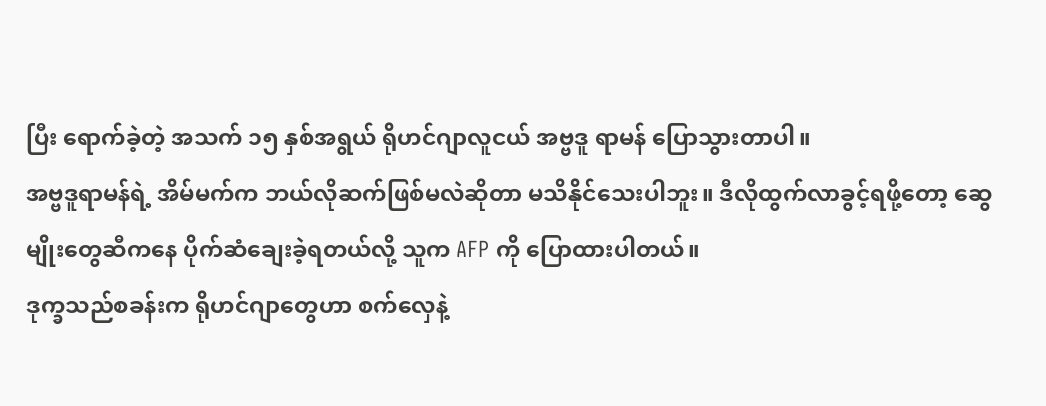ပြီး ရောက်ခဲ့တဲ့ အသက် ၁၅ နှစ်အရွယ် ရိုဟင်ဂျာလူငယ် အဗ္ဗဒူ ရာမန် ပြောသွားတာပါ။
အဗ္ဗဒူရာမန်ရဲ့ အိမ်မက်က ဘယ်လိုဆက်ဖြစ်မလဲဆိုတာ မသိနိုင်သေးပါဘူး။ ဒီလိုထွက်လာခွင့်ရဖို့တော့ ဆွေမျိုးတွေဆီကနေ ပိုက်ဆံချေးခဲ့ရတယ်လို့ သူက AFP ကို ပြောထားပါတယ်။
ဒုက္ခသည်စခန်းက ရိုဟင်ဂျာတွေဟာ စက်လှေနဲ့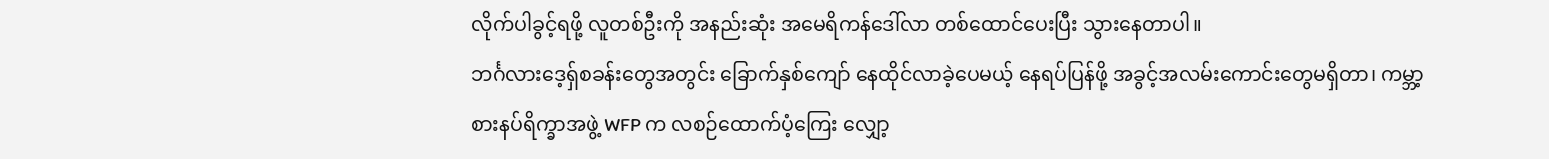လိုက်ပါခွင့်ရဖို့ လူတစ်ဦးကို အနည်းဆုံး အမေရိကန်ဒေါ်လာ တစ်ထောင်ပေးပြီး သွားနေတာပါ။
ဘင်္ဂလားဒေ့ရှ်စခန်းတွေအတွင်း ခြောက်နှစ်ကျော် နေထိုင်လာခဲ့ပေမယ့် နေရပ်ပြန်ဖို့ အခွင့်အလမ်းကောင်းတွေမရှိတာ၊ ကမ္ဘာ့စားနပ်ရိက္ခာအဖွဲ့ WFP က လစဉ်ထောက်ပံ့ကြေး လျှော့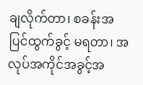ချလိုက်တာ၊ စခန်းအပြင်ထွက်ခွင့် မရတာ၊ အလုပ်အကိုင်အခွင့်အ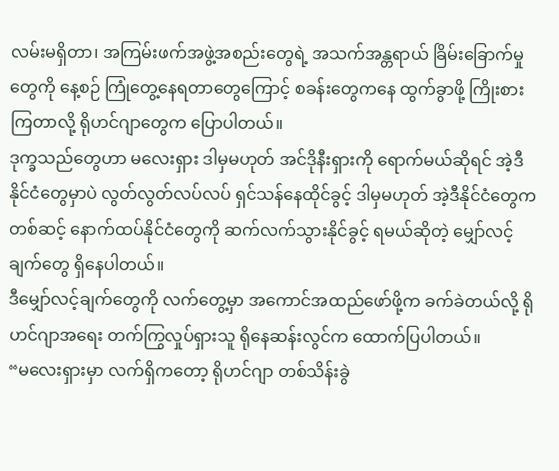လမ်းမရှိတာ၊ အကြမ်းဖက်အဖွဲ့အစည်းတွေရဲ့ အသက်အန္တရာယ် ခြိမ်းခြောက်မှုတွေကို နေ့စဉ် ကြုံတွေ့နေရတာတွေကြောင့် စခန်းတွေကနေ ထွက်ခွာဖို့ ကြိုးစားကြတာလို့ ရိုဟင်ဂျာတွေက ပြောပါတယ်။
ဒုက္ခသည်တွေဟာ မလေးရှား ဒါမှမဟုတ် အင်ဒိုနီးရှားကို ရောက်မယ်ဆိုရင် အဲ့ဒီနိုင်ငံတွေမှာပဲ လွတ်လွတ်လပ်လပ် ရှင်သန်နေထိုင်ခွင့် ဒါမှမဟုတ် အဲ့ဒီနိုင်ငံတွေကတစ်ဆင့် နောက်ထပ်နိုင်ငံတွေကို ဆက်လက်သွားနိုင်ခွင့် ရမယ်ဆိုတဲ့ မျှော်လင့်ချက်တွေ ရှိနေပါတယ်။
ဒီမျှော်လင့်ချက်တွေကို လက်တွေ့မှာ အကောင်အထည်ဖော်ဖို့က ခက်ခဲတယ်လို့ ရိုဟင်ဂျာအရေး တက်ကြွလှုပ်ရှားသူ ရိုနေဆန်းလွင်က ထောက်ပြပါတယ်။
“မလေးရှားမှာ လက်ရှိကတော့ ရိုဟင်ဂျာ တစ်သိန်းခွဲ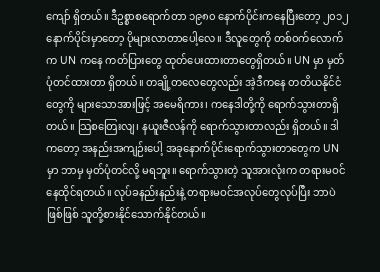ကျော် ရှိတယ်။ ဒီဥစ္စာစရောက်တာ ၁၉၈၀ နောက်ပိုင်းကနေပြီးတော့ ၂၀၁၂ နောက်ပိုင်းမှာတော့ ပိုများလာတာပေါ့လေ။ ဒီလူတွေကို တစ်ဝက်လောက်က UN ကနေ ကတ်ပြားတွေ ထုတ်ပေးထားတာတွေရှိတယ်။ UN မှာ မှတ်ပုံတင်ထားတာ ရှိတယ်။ တချို့တလေတွေလည်း အဲ့ဒီကနေ တတိယနိုင်ငံတွေကို များသောအားဖြင့် အမေရိကား၊ ကနေဒါတို့ကို ရောက်သွားတာရှိတယ်။ သြစတြေးလျ၊ နယူးဇီလန်ကို ရောက်သွားတာလည်း ရှိတယ်။ ဒါကတော့ အနည်းအကျဉ်းပေါ့ အခုနောက်ပိုင်းရောက်သွားတာတွေက UN မှာ ဘာမှ မှတ်ပုံတင်လို့ မရဘူး။ ရောက်သွားတဲ့ သူအားလုံးက တရားမဝင်နေထိုင်ရတယ်။ လုပ်ခနည်းနည်းနဲ့ တရားမဝင်အလုပ်တွေလုပ်ပြီး ဘာပဲဖြစ်ဖြစ် သူတို့စားနိုင်သောက်နိုင်တယ်။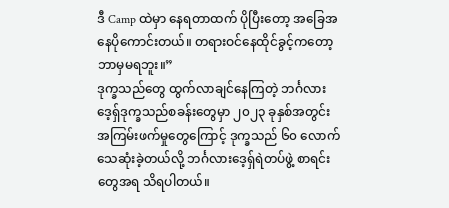ဒီ Camp ထဲမှာ နေရတာထက် ပိုပြီးတော့ အခြေအနေပိုကောင်းတယ်။ တရားဝင်နေထိုင်ခွင့်ကတော့ ဘာမှမရဘူး။”
ဒုက္ခသည်တွေ ထွက်လာချင်နေကြတဲ့ ဘင်္ဂလားဒေ့ရှ်ဒုက္ခသည်စခန်းတွေမှာ ၂၀၂၃ ခုနှစ်အတွင်း အကြမ်းဖက်မှုတွေကြောင့် ဒုက္ခသည် ၆၀ လောက် သေဆုံးခဲ့တယ်လို့ ဘင်္ဂလားဒေ့ရှ်ရဲတပ်ဖွဲ့ စာရင်းတွေအရ သိရပါတယ်။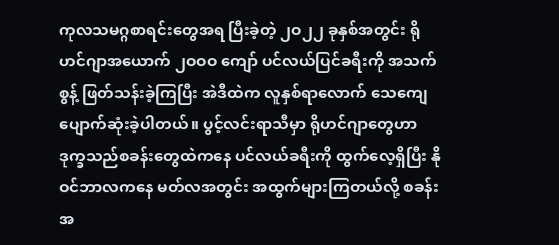ကုလသမဂ္ဂစာရင်းတွေအရ ပြီးခဲ့တဲ့ ၂ဝ၂၂ ခုနှစ်အတွင်း ရိုဟင်ဂျာအယောက် ၂ဝဝဝ ကျော် ပင်လယ်ပြင်ခရီးကို အသက်စွန့် ဖြတ်သန်းခဲ့ကြပြီး အဲဒီထဲက လူနှစ်ရာလောက် သေကျေပျောက်ဆုံးခဲ့ပါတယ်။ ပွင့်လင်းရာသီမှာ ရိုဟင်ဂျာတွေဟာ ဒုက္ခသည်စခန်းတွေထဲကနေ ပင်လယ်ခရီးကို ထွက်လေ့ရှိပြီး နိုဝင်ဘာလကနေ မတ်လအတွင်း အထွက်များကြတယ်လို့ စခန်းအ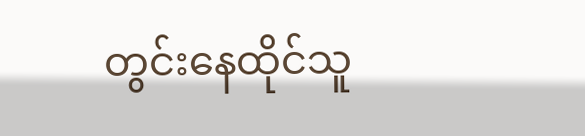တွင်းနေထိုင်သူ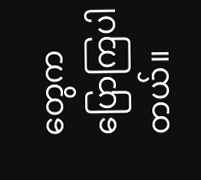တွေက ပြောကြပါတယ်။